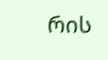რის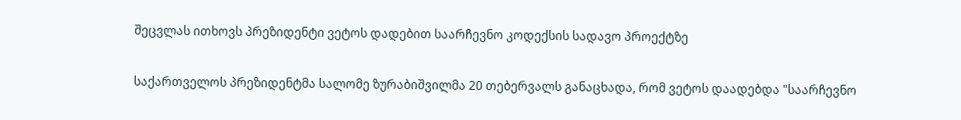შეცვლას ითხოვს პრეზიდენტი ვეტოს დადებით საარჩევნო კოდექსის სადავო პროექტზე

საქართველოს პრეზიდენტმა სალომე ზურაბიშვილმა 20 თებერვალს განაცხადა, რომ ვეტოს დაადებდა "საარჩევნო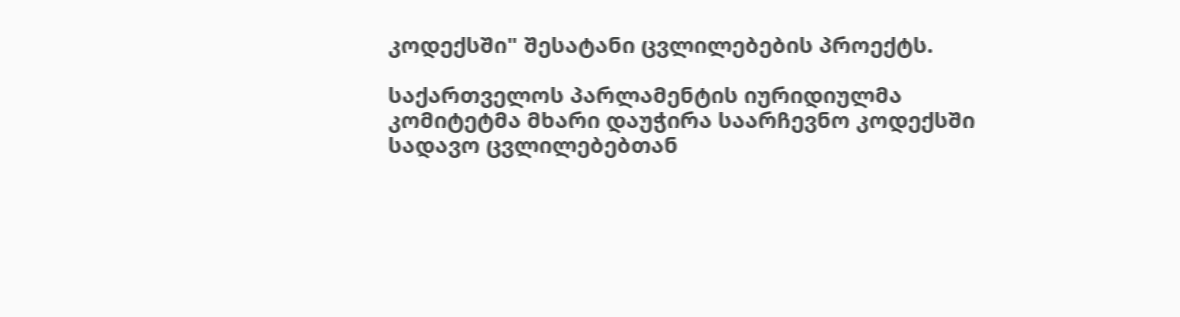კოდექსში" შესატანი ცვლილებების პროექტს.

საქართველოს პარლამენტის იურიდიულმა კომიტეტმა მხარი დაუჭირა საარჩევნო კოდექსში სადავო ცვლილებებთან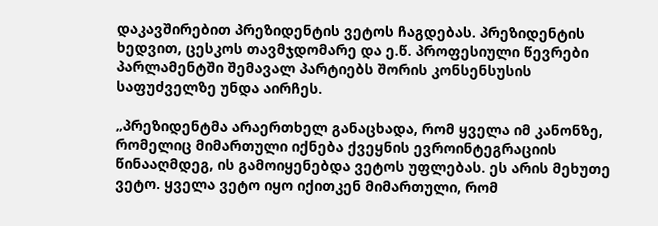დაკავშირებით პრეზიდენტის ვეტოს ჩაგდებას. პრეზიდენტის ხედვით, ცესკოს თავმჯდომარე და ე.წ. პროფესიული წევრები პარლამენტში შემავალ პარტიებს შორის კონსენსუსის საფუძველზე უნდა აირჩეს.

„პრეზიდენტმა არაერთხელ განაცხადა, რომ ყველა იმ კანონზე, რომელიც მიმართული იქნება ქვეყნის ევროინტეგრაციის წინააღმდეგ, ის გამოიყენებდა ვეტოს უფლებას. ეს არის მეხუთე ვეტო. ყველა ვეტო იყო იქითკენ მიმართული, რომ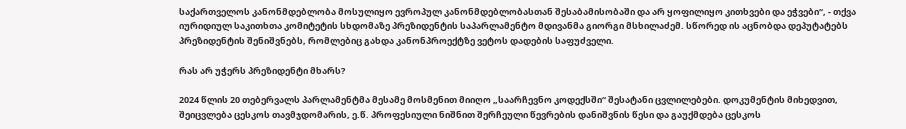საქართველოს კანონმდებლობა მოსულიყო ევროპულ კანონმდებლობასთან შესაბამისობაში და არ ყოფილიყო კითხვები და ეჭვები“, - თქვა იურიდიულ საკითხთა კომიტეტის სხდომაზე პრეზიდენტის საპარლამენტო მდივანმა გიორგი მსხილაძემ. სწორედ ის აცნობდა დეპუტატებს პრეზიდენტის შენიშვნებს, რომლებიც გახდა კანონპროექტზე ვეტოს დადების საფუძველი.

რას არ უჭერს პრეზიდენტი მხარს?

2024 წლის 20 თებერვალს პარლამენტმა მესამე მოსმენით მიიღო „საარჩევნო კოდექსში“ შესატანი ცვლილებები. დოკუმენტის მიხედვით, შეიცვლება ცესკოს თავმჯდომარის, ე.წ. პროფესიული ნიშნით შერჩეული წევრების დანიშვნის წესი და გაუქმდება ცესკოს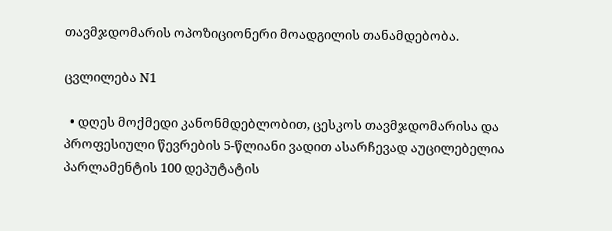თავმჯდომარის ოპოზიციონერი მოადგილის თანამდებობა.

ცვლილება N1

  • დღეს მოქმედი კანონმდებლობით, ცესკოს თავმჯდომარისა და პროფესიული წევრების 5-წლიანი ვადით ასარჩევად აუცილებელია პარლამენტის 100 დეპუტატის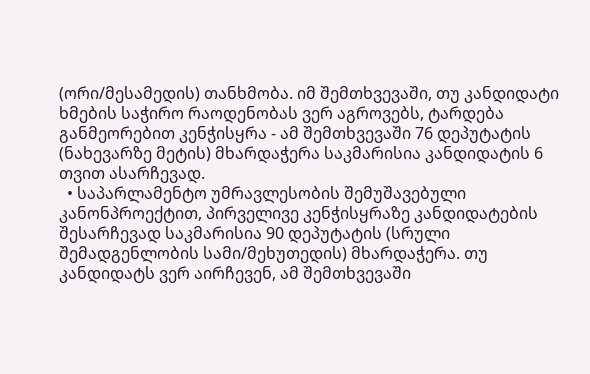(ორი/მესამედის) თანხმობა. იმ შემთხვევაში, თუ კანდიდატი ხმების საჭირო რაოდენობას ვერ აგროვებს, ტარდება განმეორებით კენჭისყრა - ამ შემთხვევაში 76 დეპუტატის (ნახევარზე მეტის) მხარდაჭერა საკმარისია კანდიდატის 6 თვით ასარჩევად.
  • საპარლამენტო უმრავლესობის შემუშავებული კანონპროექტით, პირველივე კენჭისყრაზე კანდიდატების შესარჩევად საკმარისია 90 დეპუტატის (სრული შემადგენლობის სამი/მეხუთედის) მხარდაჭერა. თუ კანდიდატს ვერ აირჩევენ, ამ შემთხვევაში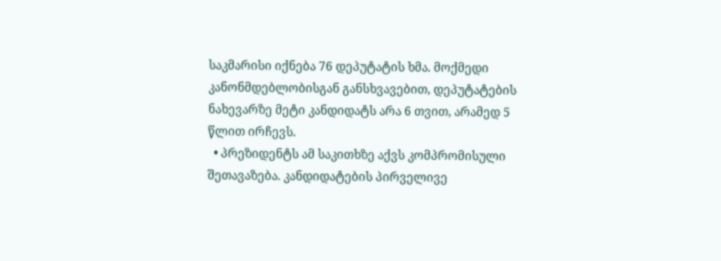საკმარისი იქნება 76 დეპუტატის ხმა. მოქმედი კანონმდებლობისგან განსხვავებით, დეპუტატების ნახევარზე მეტი კანდიდატს არა 6 თვით, არამედ 5 წლით ირჩევს.
  • პრეზიდენტს ამ საკითხზე აქვს კომპრომისული შეთავაზება. კანდიდატების პირველივე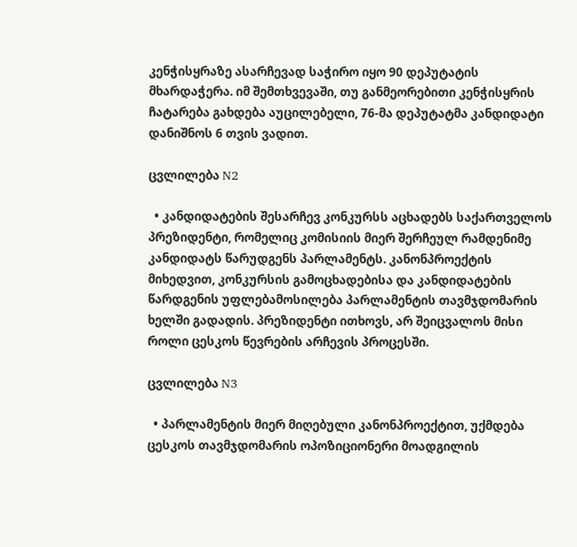კენჭისყრაზე ასარჩევად საჭირო იყო 90 დეპუტატის მხარდაჭერა. იმ შემთხვევაში, თუ განმეორებითი კენჭისყრის ჩატარება გახდება აუცილებელი, 76-მა დეპუტატმა კანდიდატი დანიშნოს 6 თვის ვადით.

ცვლილება N2

  • კანდიდატების შესარჩევ კონკურსს აცხადებს საქართველოს პრეზიდენტი, რომელიც კომისიის მიერ შერჩეულ რამდენიმე კანდიდატს წარუდგენს პარლამენტს. კანონპროექტის მიხედვით, კონკურსის გამოცხადებისა და კანდიდატების წარდგენის უფლებამოსილება პარლამენტის თავმჯდომარის ხელში გადადის. პრეზიდენტი ითხოვს, არ შეიცვალოს მისი როლი ცესკოს წევრების არჩევის პროცესში.

ცვლილება N3

  • პარლამენტის მიერ მიღებული კანონპროექტით, უქმდება ცესკოს თავმჯდომარის ოპოზიციონერი მოადგილის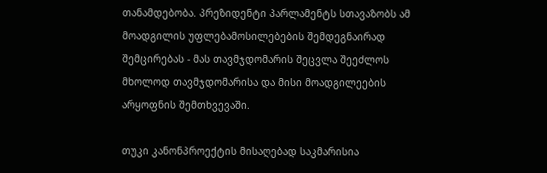თანამდებობა. პრეზიდენტი პარლამენტს სთავაზობს ამ მოადგილის უფლებამოსილებების შემდეგნაირად შემცირებას - მას თავმჯდომარის შეცვლა შეეძლოს მხოლოდ თავმჯდომარისა და მისი მოადგილეების არყოფნის შემთხვევაში.

თუკი კანონპროექტის მისაღებად საკმარისია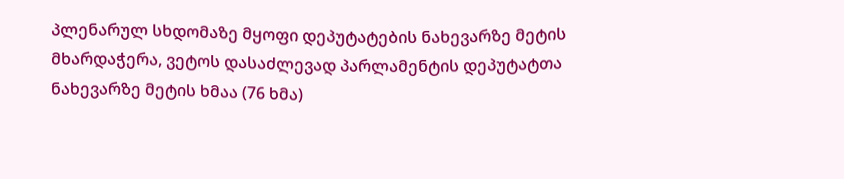პლენარულ სხდომაზე მყოფი დეპუტატების ნახევარზე მეტის მხარდაჭერა, ვეტოს დასაძლევად პარლამენტის დეპუტატთა ნახევარზე მეტის ხმაა (76 ხმა)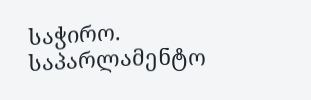საჭირო. საპარლამენტო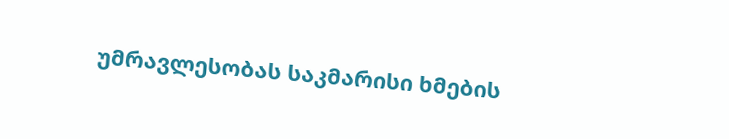უმრავლესობას საკმარისი ხმების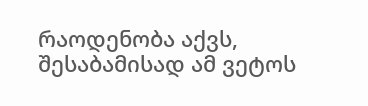რაოდენობა აქვს, შესაბამისად ამ ვეტოს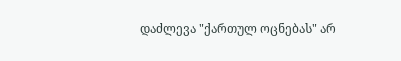დაძლევა "ქართულ ოცნებას" არ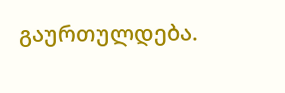გაურთულდება.